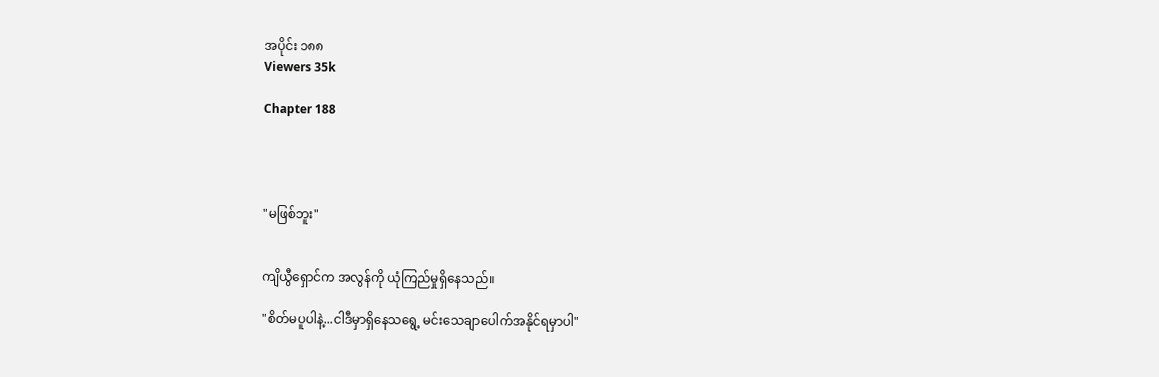အပိုင်း ၁၈၈
Viewers 35k

Chapter 188




"မဖြစ်ဘူး"


ကျိယွီရှောင်က အလွန်ကို ယုံကြည်မှုရှိနေသည်။

"စိတ်မပူပါနဲ့...ငါဒီမှာရှိနေသရွေ့ မင်းသေချာပေါက်အနိုင်ရမှာပါ"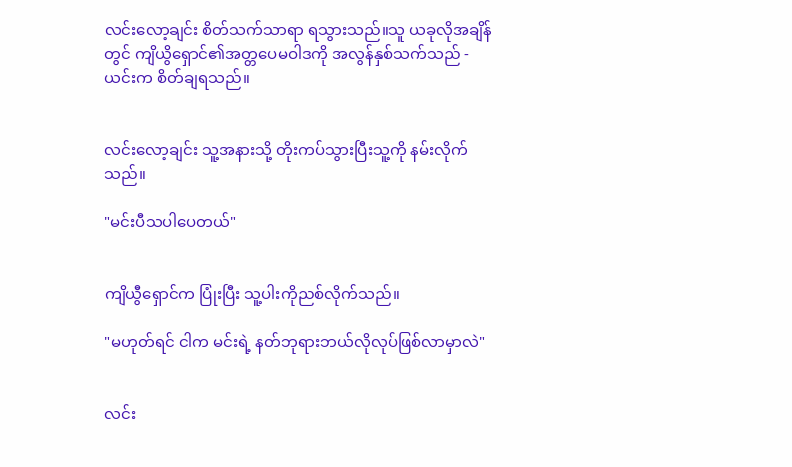လင်းလော့ချင်း စိတ်သက်သာရာ ရသွားသည်။သူ ယခုလိုအချိန်တွင် ကျိယွိရှောင်၏အတ္တပေမဝါဒကို အလွန်နှစ်သက်သည် - ယင်းက စိတ်ချရသည်။


လင်းလော့ချင်း သူ့အနားသို့ တိုးကပ်သွားပြီးသူ့ကို နမ်းလိုက်သည်။

"မင်းပီသပါပေတယ်"


ကျိယွီရှောင်က ပြုံးပြီး သူ့ပါးကိုညစ်လိုက်သည်။

"မဟုတ်ရင် ငါက မင်းရဲ့ နတ်ဘုရားဘယ်လိုလုပ်ဖြစ်လာမှာလဲ"


လင်း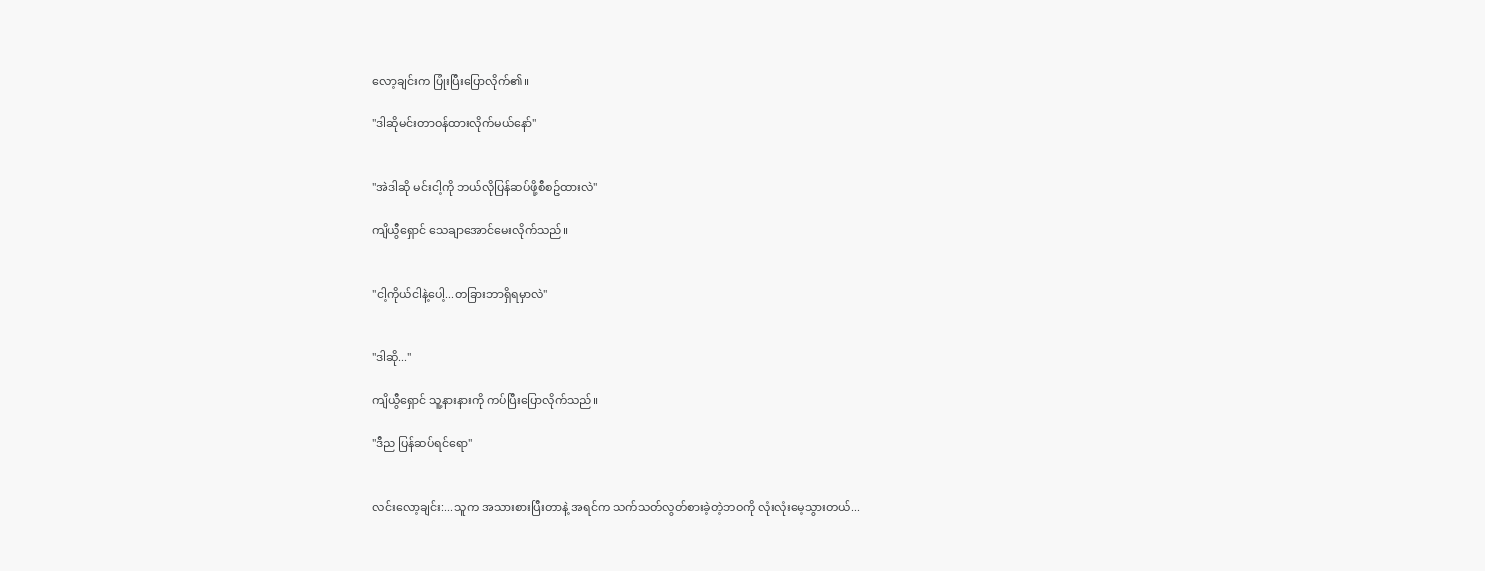လော့ချင်းက ပြုံးပြီးပြောလိုက်၏။

"ဒါဆိုမင်းတာဝန်ထားလိုက်မယ်နော်"


"အဲဒါဆို မင်းငါ့ကို ဘယ်လိုပြန်ဆပ်ဖို့စီစဥ်ထားလဲ"

ကျိယွီရှောင် သေချာအောင်မေးလိုက်သည်။


"ငါ့ကိုယ်ငါနဲ့ပေါ့...တခြားဘာရှိရမှာလဲ"


"ဒါဆို..."

ကျိယွီရှောင် သူ့နားနားကို ကပ်ပြီးပြောလိုက်သည်။

"ဒီည ပြန်ဆပ်ရင်ရော"


လင်းလော့ချင်း:...သူက အသားစားပြီးတာနဲ့ အရင်က သက်သတ်လွတ်စားခဲ့တဲ့ဘဝကို လုံးလုံးမေ့သွားတယ်...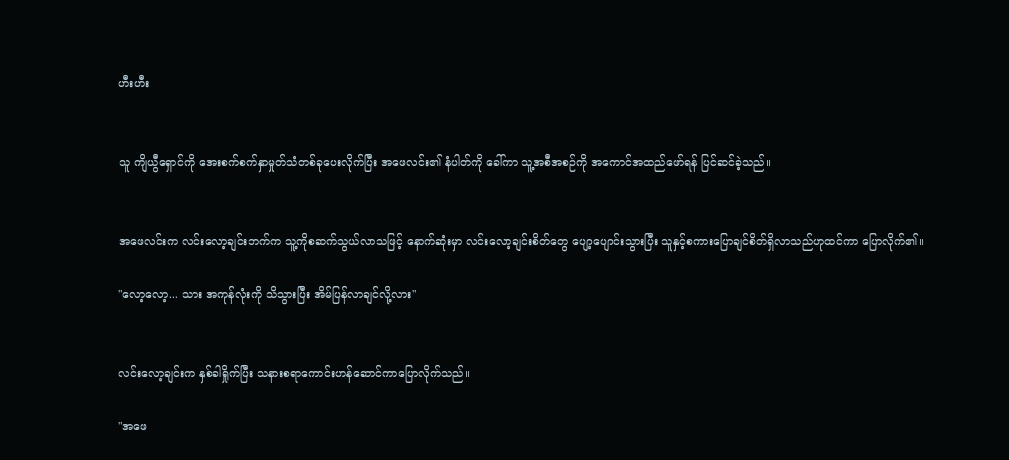ဟီးဟီး


သူ ကျိယွီရှောင်ကို အေးစက်စက်နှာမှုတ်သံတစ်ခုပေးလိုက်ပြီး အဖေလင်း၏ နံပါတ်ကို ခေါ်ကာ သူ့အစီအစဉ်ကို အကောင်အထည်ဖော်ရန် ပြင်ဆင်ခဲ့သည်။


အဖေလင်းက လင်းလော့ချင်းဘက်က သူ့ကိုစဆက်သွယ်လာသဖြင့် နောက်ဆုံးမှာ လင်းလော့ချင်းစိတ်တွေ ပျော့ပျောင်းသွားပြီး သူနှင့်စကားပြောချင်စိတ်ရှိလာသည်ဟုထင်ကာ ပြောလိုက်၏။

"လော့လော့... သား အကုန်လုံးကို သိသွားပြီး အိမ်ပြန်လာချင်လို့လား"


လင်းလော့ချင်းက နှစ်ခါရှိုက်ပြီး သနားစရာကောင်းဟန်ဆောင်ကာပြောလိုက်သည်။

"အဖေ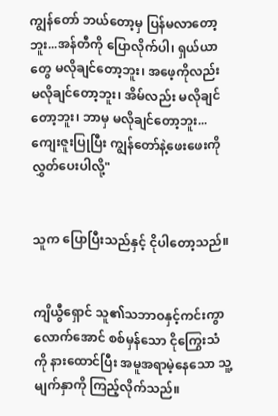ကျွန်တော် ဘယ်တော့မှ ပြန်မလာတော့ဘူး...အန်တီကို ပြောလိုက်ပါ၊ ရှယ်ယာတွေ မလိုချင်တော့ဘူး၊ အဖေ့ကိုလည်း မလိုချင်တော့ဘူး၊ အိမ်လည်း မလိုချင်တော့ဘူး၊ ဘာမှ မလိုချင်တော့ဘူး... ကျေးဇူးပြုပြီး ကျွန်တော်နဲ့ဖေးဖေးကို လွှတ်ပေးပါလို့"


သူက ပြောပြီးသည်နှင့် ငိုပါတော့သည်။


ကျိယွီရှောင် သူ၏သဘာဝနှင့်ကင်းကွာလောက်အောင် စစ်မှန်သော ငိုကြွေးသံကို နားထောင်ပြီး အမူအရာမဲ့နေသော သူ့မျက်နှာကို ကြည့်လိုက်သည်။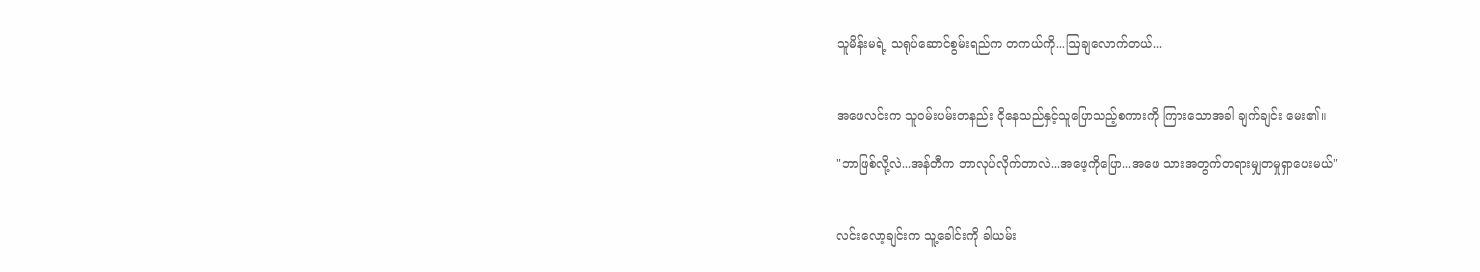သူမိန်းမရဲ့ သရုပ်ဆောင်စွမ်းရည်က တကယ်ကို...ဩချလောက်တယ်...


အဖေလင်းက သူဝမ်းပမ်းတနည်း ငိုနေသည်နှင့်သူပြောသည့်စကားကို ကြားသောအခါ ချက်ချင်း မေး၏။

"ဘာဖြစ်လို့လဲ...အန်တီက ဘာလုပ်လိုက်တာလဲ...အဖေ့ကိုပြော...အဖေ သားအတွက်တရားမျှတမှုရှာပေးမယ်"


လင်းလော့ချင်းက သူ့ခေါင်းကို ခါယမ်း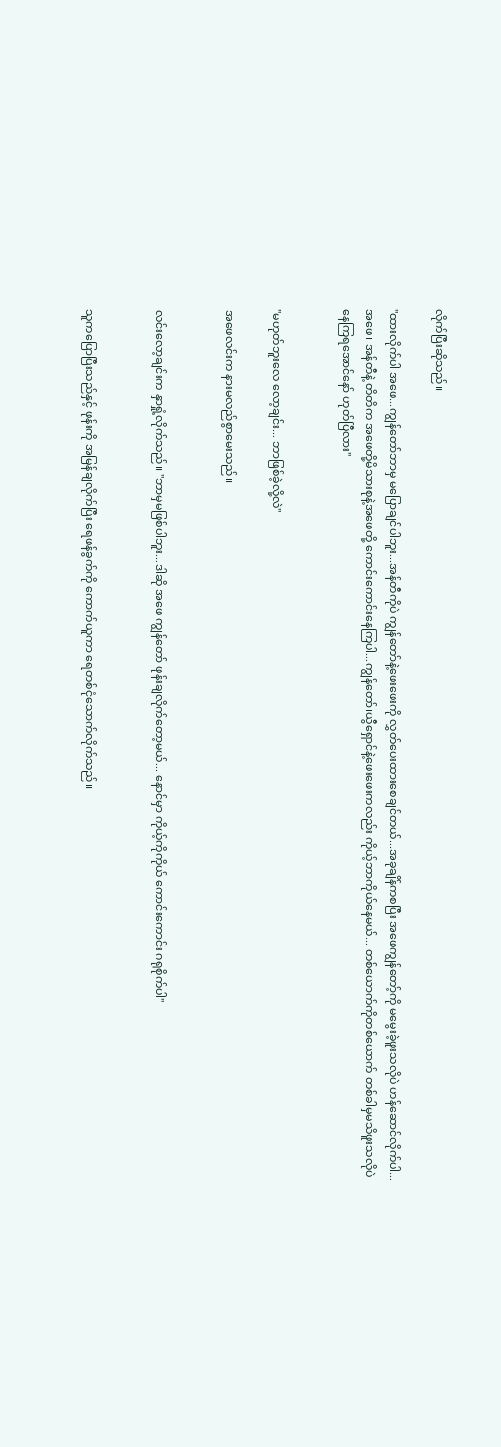လိုက်ပြီးဆိုသည်။

"ထားလိုက်ပါ အဖေ...ကျွန်တော်ဘာမှ မပြောချင်ပါဘူး...အန်တီကိုပဲ ကျွန်တော်နဲ့ဖေးဖေးကို လွှတ်ပေးထားစေချင်တယ်...အခုချိန်ကစပြီး အဖေကျွန်တော့်ကို မမွေးခဲ့ဖူးသလိုပဲ ဟန်ဆောင်လိုက်ပါ...အဖေ၊ အန်တီနဲ့ တိတိက အဖေတို့မိသားစုနဲ့အဖေတို့ ကောင်းကောင်းနေကြပါ...ကျွန်တော်၊ယွီရှောင်နဲ့ဖေးဖေးကလည်း ကိုယ့်ဘာကိုယ်နေမယ်... တစ်ယောက်ကိုတစ်ယောက် တစ်ခါမှမသိဖူးသလိုပဲ နေကြရအောင်နော် ဟုတ်ပြီလား"


"မဟုတ်ဘူးလေ လော့ချင်း... ဘာဖြစ်ခဲ့လို့လဲ"

အဖေလင်းက နားမလည်စွာမေးသည်။


လင်းလော့ချင်းက နှာရှုံ့လိုက်သည်။ "ဘာမှမဖြစ်ပါဘူး...ဒါဆို အဖေ ကျွန်တော် ဖုန်းချလိုက်တော့မယ်... နောင်မှာ ကိုယ့်ကိုကိုယ် ကောင်းကောင်း ဂရုစိုက်ပါ"


သူကပြောပြီးသည်နှင့် ဖုန်းကို အမြန်ချလိုက်ပြီး ရေဖန်ခွက်ကို ကောက်ယူကာ ရေတစ်ငုံသောက်လိုက်သည်။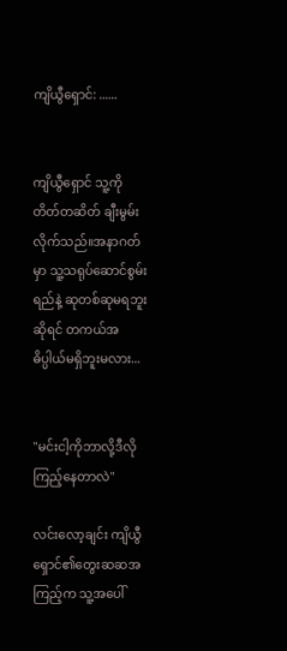ကျိယွီရှောင်: ......


ကျိယွီရှောင် သူ့ကို တိတ်တဆိတ် ချီးမွမ်းလိုက်သည်။အနာဂတ်မှာ သူ့သရုပ်ဆောင်စွမ်းရည်နဲ့ ဆုတစ်ဆုမရဘူးဆိုရင် တကယ်အဓိပ္ပါယ်မရှိဘူးမလား...


"မင်းငါ့ကိုဘာလို့ဒီလိုကြည့်နေတာလဲ"

လင်းလော့ချင်း ကျိယွီရှောင်၏တွေးဆဆအကြည့်က သူ့အပေါ်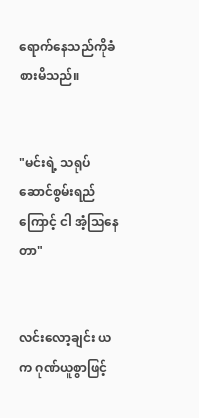ရောက်နေသည်ကိုခံစားမိသည်။


"မင်းရဲ့ သရုပ်ဆောင်စွမ်းရည်ကြောင့် ငါ အံ့သြနေတာ"


လင်းလော့ချင်း ယက ဂုဏ်ယူစွာဖြင့်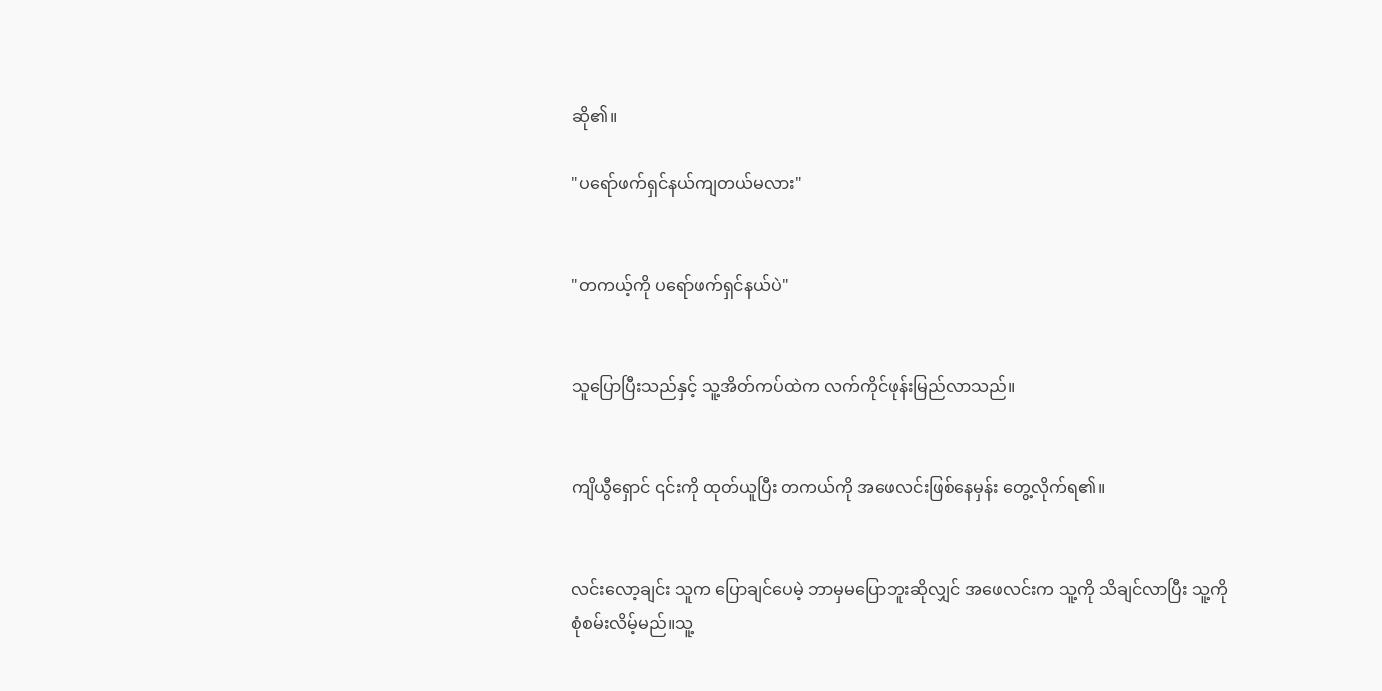ဆို၏။

"ပရော်ဖက်ရှင်နယ်ကျတယ်မလား"


"တကယ့်ကို ပရော်ဖက်ရှင်နယ်ပဲ"


သူပြောပြီးသည်နှင့် သူ့အိတ်ကပ်ထဲက လက်ကိုင်ဖုန်းမြည်လာသည်။


ကျိယွီရှောင် ၎င်းကို ထုတ်ယူပြီး တကယ်ကို အဖေလင်းဖြစ်နေမှန်း တွေ့လိုက်ရ၏။


လင်းလော့ချင်း သူက ပြောချင်ပေမဲ့ ဘာမှမပြောဘူးဆိုလျှင် အဖေလင်းက သူ့ကို သိချင်လာပြီး သူ့ကို စုံစမ်းလိမ့်မည်။သူ့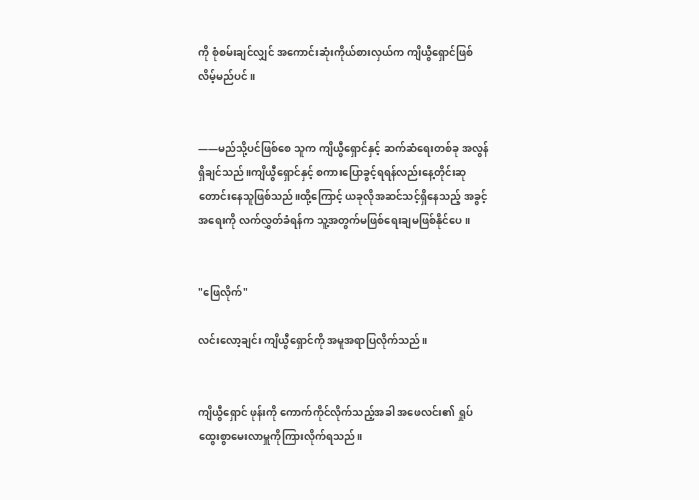ကို စုံစမ်းချင်လျှင် အကောင်းဆုံးကိုယ်စားလှယ်က ကျိယွီရှောင်ဖြစ်လိမ့်မည်ပင်။


——မည်သို့ပင်ဖြစ်စေ သူက ကျိယွီရှောင်နှင့် ဆက်ဆံရေးတစ်ခု အလွန်ရှိချင်သည်။ကျိယွီရှောင်နှင့် စကားပြောခွင့်ရရန်လည်းနေ့တိုင်းဆုတောင်းနေသူဖြစ်သည်။ထို့ကြောင့် ယခုလိုအဆင်သင့်ရှိနေသည့် အခွင့်အရေးကို လက်လွှတ်ခံရန်က သူ့အတွက်မဖြစ်ရေးချမဖြစ်နိုင်ပေ။


"ဖြေလိုက်"

လင်းလော့ချင်း ကျိယွီရှောင်ကို အမူအရာပြလိုက်သည်။


ကျိယွီရှောင် ဖုန်းကို ကောက်ကိုင်လိုက်သည့်အခါ အဖေလင်း၏ ရှုပ်ထွေးစွာမေးလာမှူကိုကြားလိုက်ရသည်။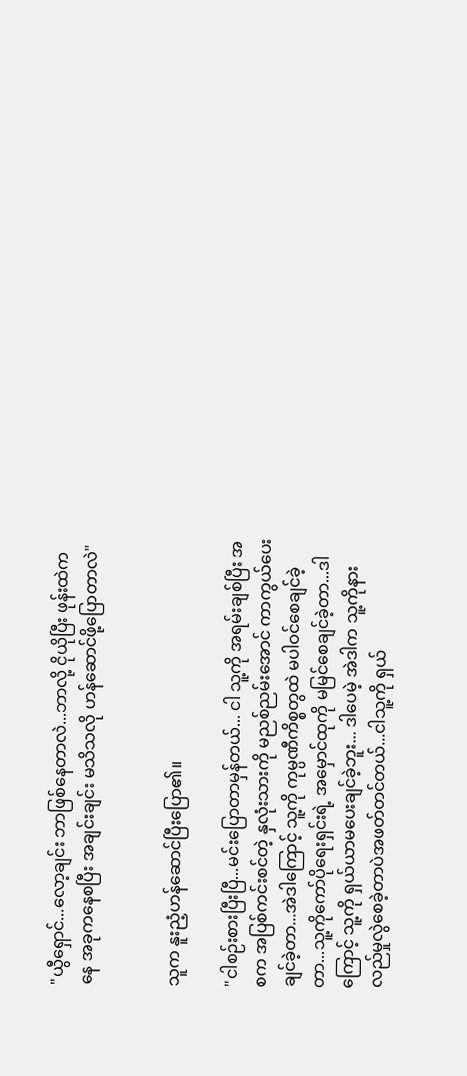"ယွီရှောင်...လော့ချင်း ဘာဖြစ်နေတာလဲ...ဘာလို့ ငိုယိုပြီး ဖုန်းထဲကနေ အခုကနေစပြီး အချင်းချင်း မသိသလို ဟန်ဆောင်ဖို့ပြောတာလဲ"


သူက နူးညံ့ဟန်ဆောင်ပြီးပြော၏။

"ငါစဉ်းစားပြီးပြီ...မင်းပြောတာမှန်တယ်... ငါ သူ့ကို အရမ်းချစ်ပြီး အစက အပြစ်ကင်းစင်တဲ့ နှလုံးသားကို မညစ်ညမ်းအောင် ကာကွယ်ပေးချင်ခဲ့တာ...အဲဒါကြောင့် သူ့ကို ကုမ္ပဏီကိစ္စတွထဲ မပါဝင်စေချင်ခဲ့တာ...သူ့ကိုကော်ပိုရေးရှင်းရဲ့ အမှောင်ထုကို မမြင်စေချင်ခဲ့တာ...ဒါကြောင့် သူ့ကို ရှယ်ယာမပေးချင်ခဲ့ဘူး... ဒါပေမဲ့ အဲဒါက သူ့ကိုနားလည်မှုလွဲစေခဲ့တာပဲအဖတ်တင်တယ်...ငါသူ့ကို ရှယ်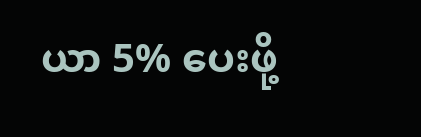ယာ 5% ပေးဖို့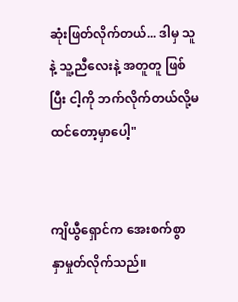ဆုံးဖြတ်လိုက်တယ်... ဒါမှ သူနဲ့ သူ့ညီလေးနဲ့ အတူတူ ဖြစ်ပြီး ငါ့ကို ဘက်လိုက်တယ်လို့မထင်တော့မှာပေါ့"


ကျိယွီရှောင်က အေးစက်စွာ နှာမှုတ်လိုက်သည်။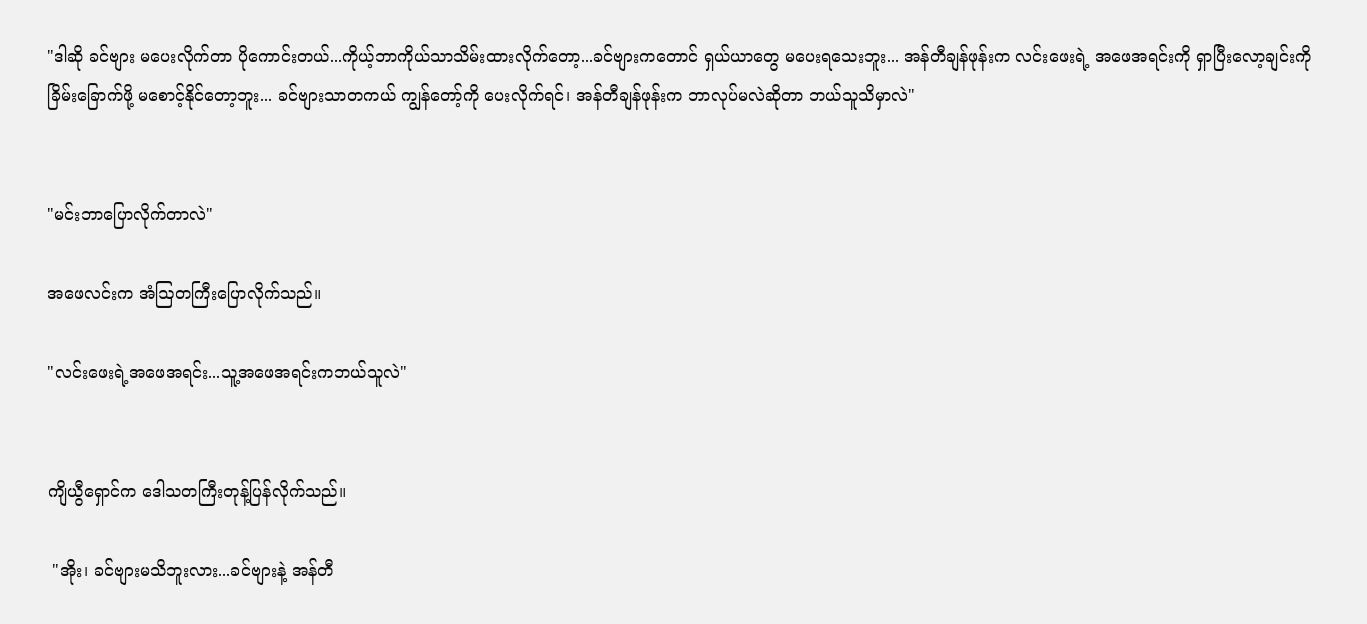"ဒါဆို ခင်ဗျား မပေးလိုက်တာ ပိုကောင်းတယ်...ကိုယ့်ဘာကိုယ်သာသိမ်းထားလိုက်တော့...ခင်ဗျားကတောင် ရှယ်ယာတွေ မပေးရသေးဘူး... အန်တီချန်ဖုန်းက လင်းဖေးရဲ့ အဖေအရင်းကို ရှာပြီးလော့ချင်းကို ခြိမ်းခြောက်ဖို့ မစောင့်နိုင်တော့ဘူး... ခင်ဗျားသာတကယ် ကျွန်တော့်ကို ပေးလိုက်ရင်၊ အန်တီချန်ဖုန်းက ဘာလုပ်မလဲဆိုတာ ဘယ်သူသိမှာလဲ"


"မင်းဘာပြောလိုက်တာလဲ"

အဖေလင်းက အံဩတကြီးပြောလိုက်သည်။

"လင်းဖေးရဲ့အဖေအရင်း...သူ့အဖေအရင်းကဘယ်သူလဲ"


ကျိယွီရှောင်က ဒေါသတကြီးတုန့်ပြန်လိုက်သည်။

 "အိုး၊ ခင်ဗျားမသိဘူးလား...ခင်ဗျားနဲ့ အန်တီ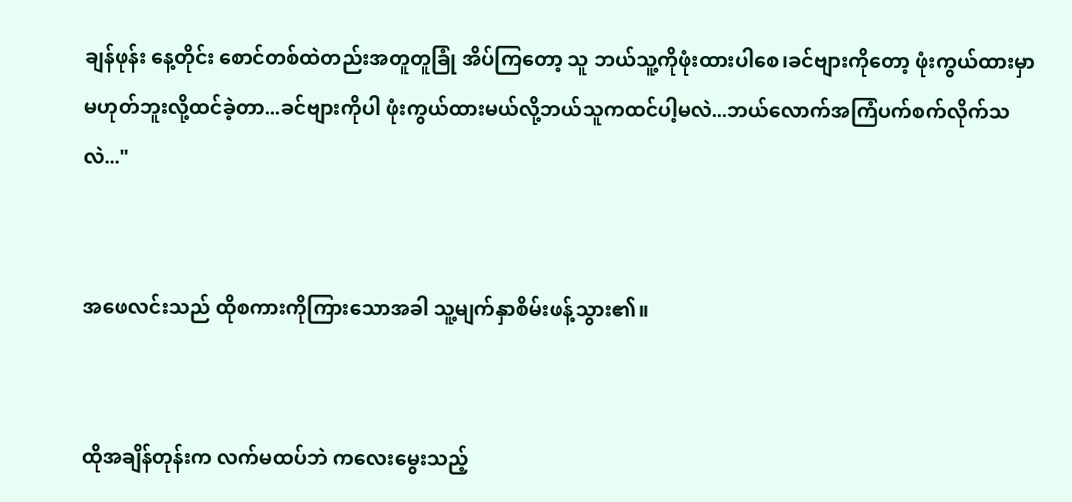ချန်ဖုန်း နေ့တိုင်း စောင်တစ်ထဲတည်းအတူတူခြုံ အိပ်ကြတော့ သူ ဘယ်သူ့ကိုဖုံးထားပါစေ၊ခင်ဗျားကိုတော့ ဖုံးကွယ်ထားမှာ မဟုတ်ဘူးလို့ထင်ခဲ့တာ...ခင်ဗျားကိုပါ ဖုံးကွယ်ထားမယ်လို့ဘယ်သူကထင်ပါ့မလဲ...ဘယ်လောက်အကြံပက်စက်လိုက်သလဲ..."


အဖေလင်းသည် ထိုစကားကိုကြားသောအခါ သူ့မျက်နှာစိမ်းဖန့်သွား၏။


ထိုအချိန်တုန်းက လက်မထပ်ဘဲ ကလေးမွေးသည့်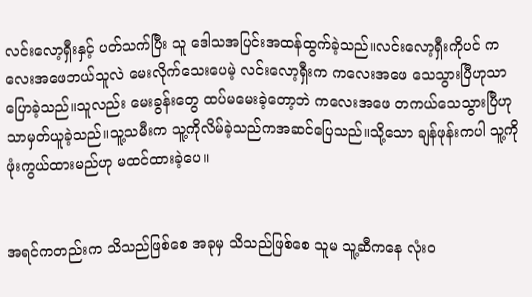လင်းလော့ရှီးနှင့် ပတ်သက်ပြီး သူ ဒေါသအပြင်းအထန်ထွက်ခဲ့သည်။လင်းလော့ရှီးကိုပင် ကလေးအဖေဘယ်သူလဲ မေးလိုက်သေးပေမဲ့ လင်းလော့ရှီးက ကလေးအဖေ သေသွားပြီဟုသာ ပြောခဲ့သည်။သူလည်း မေးခွန်းတွေ ထပ်မမေးခဲ့တော့ဘဲ ကလေးအဖေ တကယ်သေသွားပြီဟုသာမှတ်ယူခဲ့သည်။သူ့သမီးက သူ့ကိုလိမ်ခဲ့သည်ကအဆင်ပြေသည်။သို့သော ချန်ဖုန်းကပါ သူ့ကို ဖုံးကွယ်ထားမည်ဟု မထင်ထားခဲ့ပေ။


အရင်ကတည်းက သိသည်ဖြစ်စေ အခုမှ သိသည်ဖြစ်စေ သူမ သူ့ဆီကနေ လုံးဝ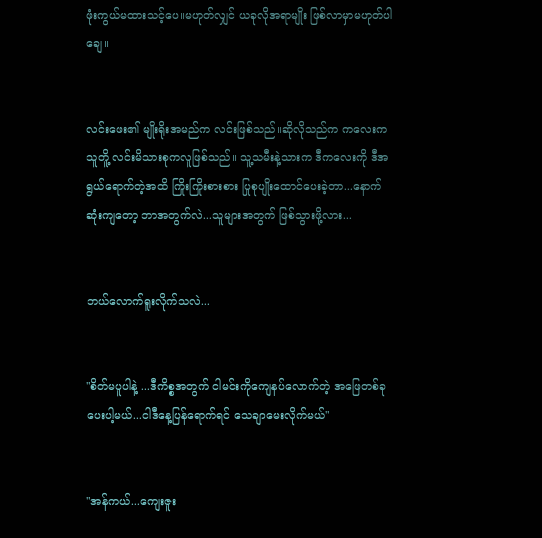ဖုံးကွယ်မထားသင့်ပေ။မဟုတ်လျှင် ယခုလိုအရာမျိုး ဖြစ်လာမှာမဟုတ်ပါချေ။


လင်းဖေး၏ မျိုးရိုးအမည်က လင်းဖြစ်သည်။ဆိုလိုသည်က ကလေးက သူတိူ့ လင်းမိသားစုကလူဖြစ်သည်။ သူ့သမီးနဲ့သားက ဒီကလေးကို ဒီအရွယ်ရောက်တဲ့အထိ ကြိုးကြိုးစားစား ပြုစုပျိုးထောင်ပေးခဲ့တာ...နောက်ဆုံးကျတော့ ဘာအတွက်လဲ...သူများအတွက် ဖြစ်သွားဖို့လား...


ဘယ်လောက်ရူးလိုက်သလဲ...


"စိတ်မပူပါနဲ့ ...ဒီကိစ္စအတွက် ငါမင်းကိုကျေနပ်လောက်တဲ့ အဖြေတစ်ခုပေးပါ့မယ်...ငါဒီနေ့ပြန်ရောက်ရင် သေချာမေးလိုက်မယ်"


"အန်ကယ်...ကျေးဇူး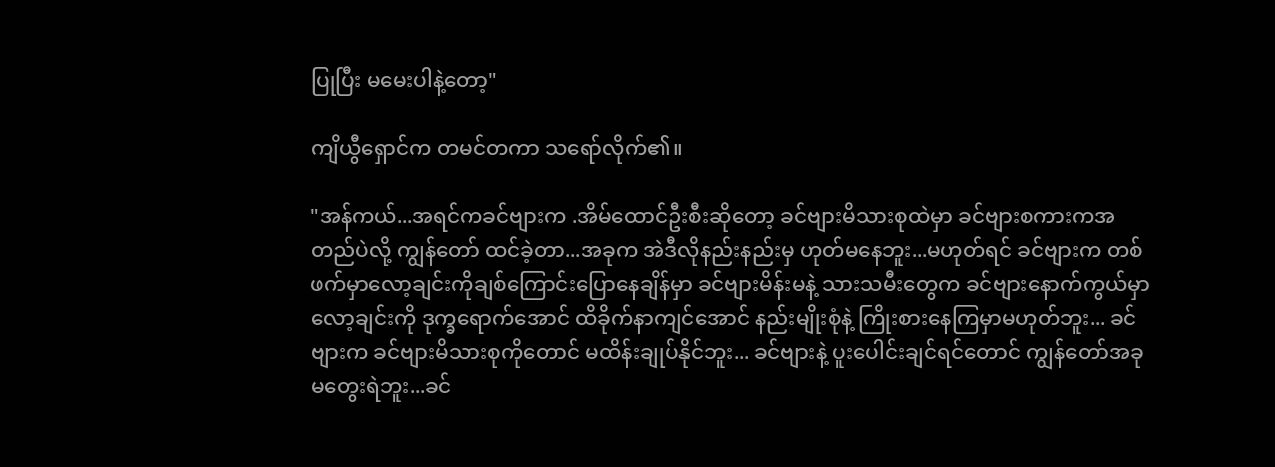ပြုပြီး မမေးပါနဲ့တော့"

ကျိယွီရှောင်က တမင်တကာ သရော်လိုက်၏။

"အန်ကယ်...အရင်ကခင်ဗျားက .အိမ်ထောင်ဦးစီးဆိုတော့ ခင်ဗျားမိသားစုထဲမှာ ခင်ဗျားစကားကအတည်ပဲလို့ ကျွန်တော် ထင်ခဲ့တာ...အခုက အဲဒီလိုနည်းနည်းမှ ဟုတ်မနေဘူး...မဟုတ်ရင် ခင်ဗျားက တစ်ဖက်မှာလော့ချင်းကိုချစ်ကြောင်းပြောနေချိန်မှာ ခင်ဗျားမိန်းမနဲ့ သားသမီးတွေက ခင်ဗျားနောက်ကွယ်မှာ လော့ချင်းကို ဒုက္ခရောက်အောင် ထိခိုက်နာကျင်အောင် နည်းမျိုးစုံနဲ့ ကြိုးစားနေကြမှာမဟုတ်ဘူး... ခင်ဗျားက ခင်ဗျားမိသားစုကိုတောင် မထိန်းချုပ်နိုင်ဘူး... ခင်ဗျားနဲ့ ပူးပေါင်းချင်ရင်တောင် ကျွန်တော်အခု မတွေးရဲဘူး...ခင်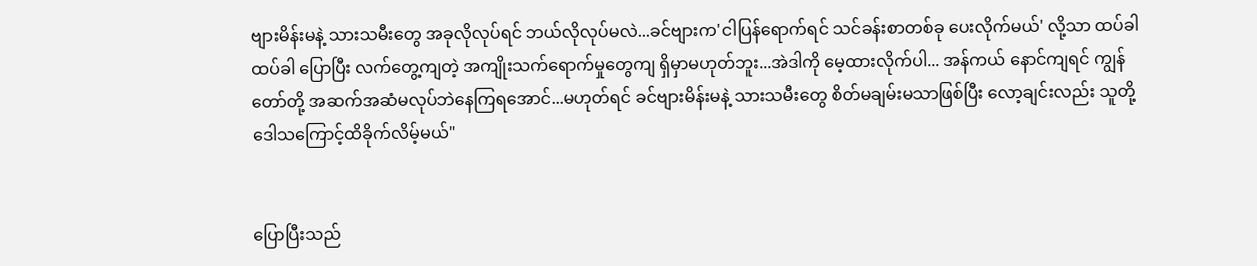ဗျားမိန်းမနဲ့ သားသမီးတွေ အခုလိုလုပ်ရင် ဘယ်လိုလုပ်မလဲ...ခင်ဗျားက'ငါပြန်ရောက်ရင် သင်ခန်းစာတစ်ခု ပေးလိုက်မယ်' လို့သာ ထပ်ခါထပ်ခါ ပြောပြီး လက်တွေ့ကျတဲ့ အကျိုးသက်ရောက်မှုတွေကျ ရှိမှာမဟုတ်ဘူး...အဲဒါကို မေ့ထားလိုက်ပါ... အန်ကယ် နောင်ကျရင် ကျွန်တော်တို့ အဆက်အဆံမလုပ်ဘဲနေကြရအောင်...မဟုတ်ရင် ခင်ဗျားမိန်းမနဲ့ သားသမီးတွေ စိတ်မချမ်းမသာဖြစ်ပြီး လော့ချင်းလည်း သူတို့ဒေါသကြောင့်ထိခိုက်လိမ့်မယ်"


ပြောပြီးသည်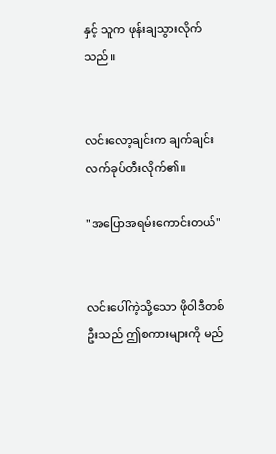နှင့် သူက ဖုန်းချသွားလိုက်သည်။


လင်းလော့ချင်းက ချက်ချင်း လက်ခုပ်တီးလိုက်၏။

"အပြောအရမ်းကောင်းတယ်"


လင်းပေါ်ကဲ့သို့သော ဖိုဝါဒီတစ်ဦးသည် ဤစကားများကို မည်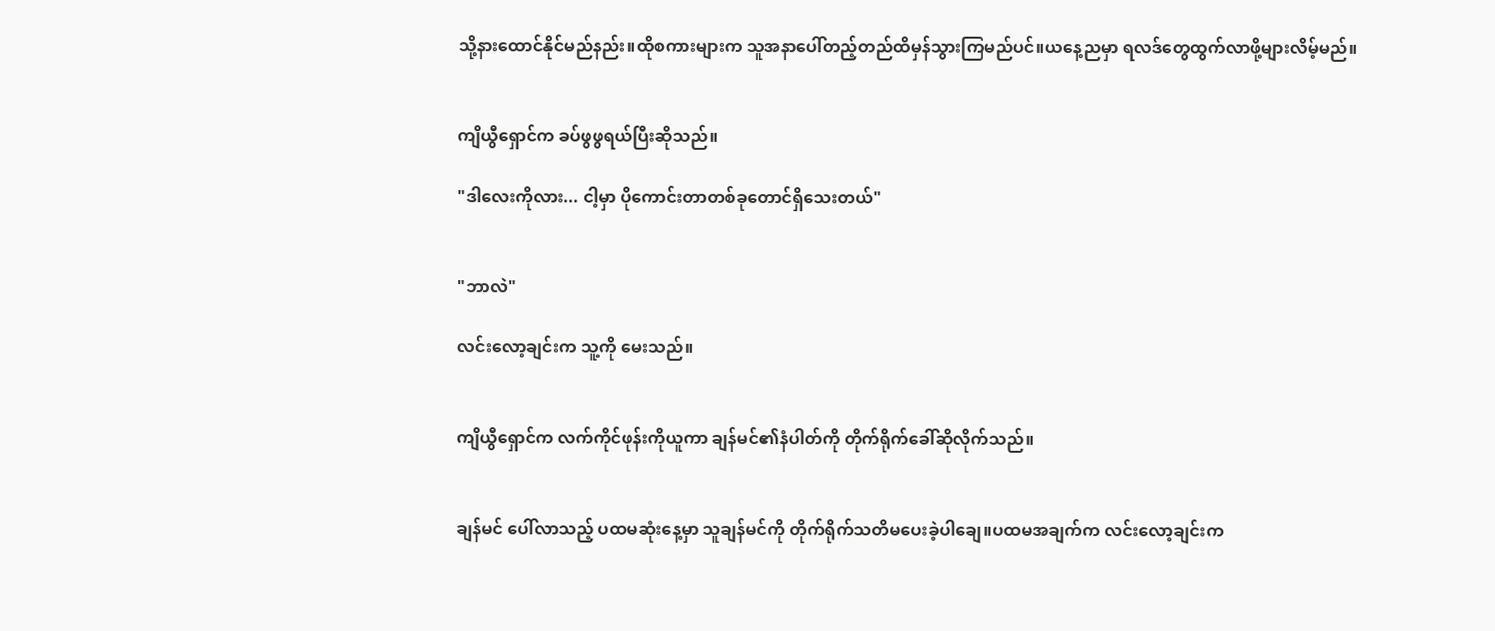သို့နားထောင်နိုင်မည်နည်း။ထိုစကားများက သူအနာပေါ်တည့်တည်ထိမှန်သွားကြမည်ပင်။ယနေ့ညမှာ ရလဒ်တွေထွက်လာဖို့များလိမ့်မည်။


ကျိယွီရှောင်က ခပ်ဖွဖွရယ်ပြီးဆိုသည်။

"ဒါလေးကိုလား... ငါ့မှာ ပိုကောင်းတာတစ်ခုတောင်ရှိသေးတယ်"


"ဘာလဲ"

လင်းလော့ချင်းက သူ့ကို မေးသည်။


ကျိယွီရှောင်က လက်ကိုင်ဖုန်းကိုယူကာ ချန်မင်၏နံပါတ်ကို တိုက်ရိုက်ခေါ်ဆိုလိုက်သည်။


ချန်မင် ပေါ်လာသည့် ပထမဆုံးနေ့မှာ သူချန်မင်ကို တိုက်ရိုက်သတိမပေးခဲ့ပါချေ။ပထမအချက်က လင်းလော့ချင်းက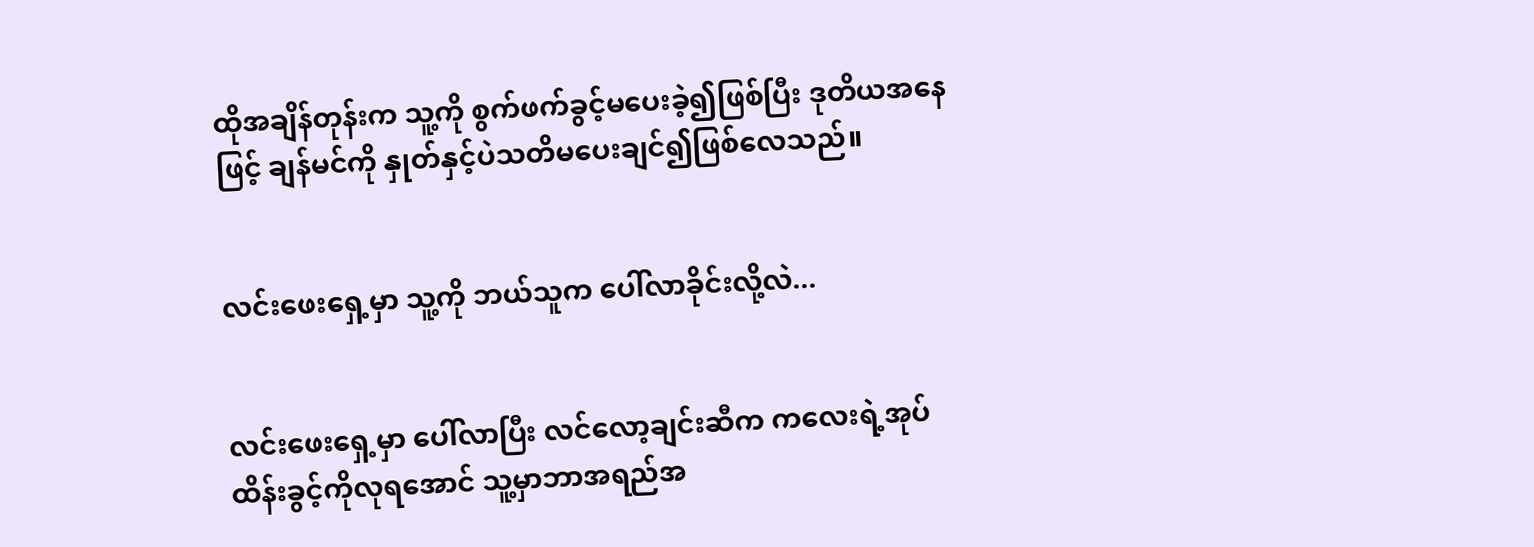ထိုအချိန်တုန်းက သူ့ကို စွက်ဖက်ခွင့်မပေးခဲ့၍ဖြစ်ပြီး ဒုတိယအနေဖြင့် ချန်မင်ကို နှုတ်နှင့်ပဲသတိမပေးချင်၍ဖြစ်လေသည်။


လင်းဖေးရှေ့မှာ သူ့ကို ဘယ်သူက ပေါ်လာခိုင်းလို့လဲ...


လင်းဖေးရှေ့မှာ ပေါ်လာပြီး လင်လော့ချင်းဆီက ကလေးရဲ့အုပ်ထိန်းခွင့်ကိုလုရအောင် သူ့မှာဘာအရည်အ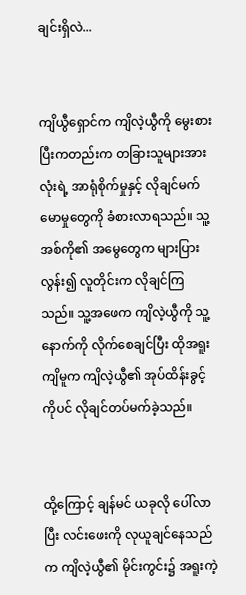ချင်းရှိလဲ...


ကျိယွီရှောင်က ကျိလဲ့ယွီကို မွေးစားပြီးကတည်းက တခြားသူများအားလုံးရဲ့ အာရုံစိုက်မှုနှင့် လိုချင်မက်မောမှုတွေကို ခံစားလာရသည်။ သူ့အစ်ကို၏ အမွေတွေက များပြားလွန်း၍ လူတိုင်းက လိုချင်ကြသည်။ သူ့အဖေက ကျိလဲ့ယွီကို သူ့နောက်ကို လိုက်စေချင်ပြီး ထိုအရူး ကျိမူက ကျိလဲ့ယွီ၏ အုပ်ထိန်းခွင့်ကိုပင် လိုချင်တပ်မက်ခဲ့သည်။


ထို့ကြောင့် ချန်မင် ယခုလို ပေါ်လာပြီး လင်းဖေးကို လုယူချင်နေသည်က ကျိလဲ့ယွီ၏ မိုင်းကွင်း၌ အရူးကဲ့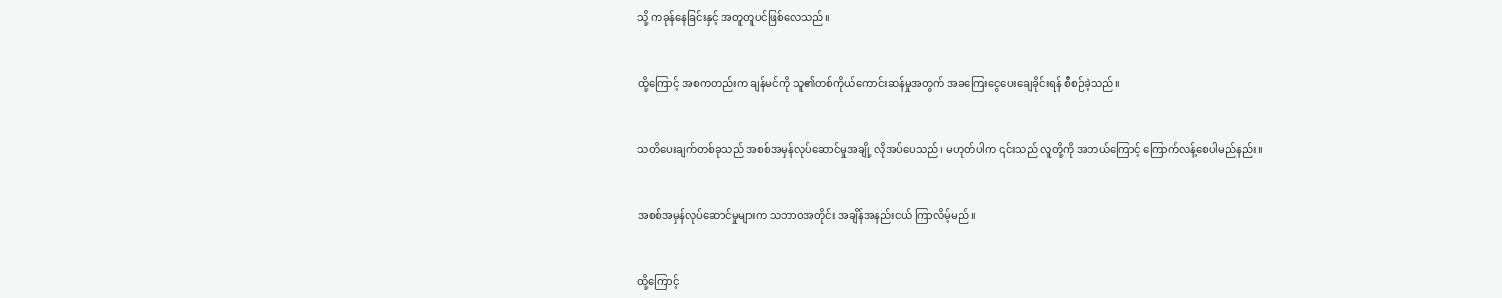သို့ ကခုန်နေခြင်းနှင့် အတူတူပင်ဖြစ်လေသည်။


ထို့ကြောင့် အစကတည်းက ချန်မင်ကို သူ၏တစ်ကိုယ်ကောင်းဆန်မှုအတွက် အခကြေးငွေပေးချေခိုင်းရန် စီစဉ်ခဲ့သည်။


သတိပေးချက်တစ်ခုသည် အစစ်အမှန်လုပ်ဆောင်မှုအချို့ လိုအပ်ပေသည်၊ မဟုတ်ပါက ၎င်းသည် လူတို့ကို အဘယ်ကြောင့် ကြောက်လန့်စေပါမည်နည်း။


အစစ်အမှန်လုပ်ဆောင်မှုများက သဘာဝအတိုင်း အချိန်အနည်းငယ် ကြာလိမ့်မည်။


ထို့ကြောင့်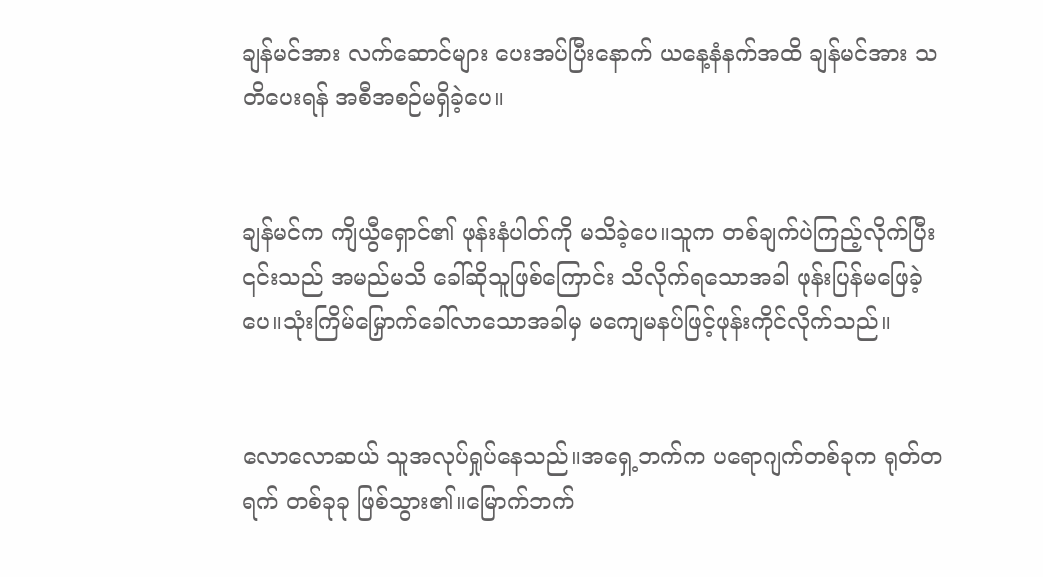ချန်မင်အား လက်ဆောင်များ ပေးအပ်ပြီးနောက် ယနေ့နံနက်အထိ ချန်မင်အား သတိပေးရန် အစီအစဉ်မရှိခဲ့ပေ။


ချန်မင်က ကျိယွီရှောင်၏ ဖုန်းနံပါတ်ကို မသိခဲ့ပေ။သူက တစ်ချက်ပဲကြည့်လိုက်ပြီး ၎င်းသည် အမည်မသိ ခေါ်ဆိုသူဖြစ်ကြောင်း သိလိုက်ရသောအခါ ဖုန်းပြန်မဖြေခဲ့ပေ။သုံးကြိမ်မြှောက်ခေါ်လာသောအခါမှ မကျေမနပ်ဖြင့်ဖုန်းကိုင်လိုက်သည်။


လောလောဆယ် သူအလုပ်ရှုပ်နေသည်။အရှေ့ဘက်က ပရောဂျက်တစ်ခုက ရုတ်တရက် တစ်ခုခု ဖြစ်သွား၏။မြောက်ဘက်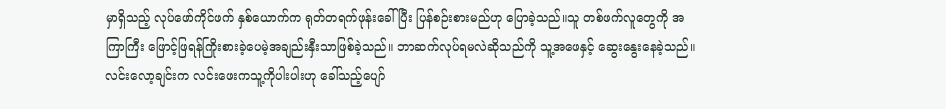မှာရှိသည့် လုပ်ဖော်ကိုင်ဖက် နှစ်ယောက်က ရုတ်တရက်ဖုန်းခေါ်ပြီး ပြန်စဉ်းစားမည်ဟု ပြောခဲ့သည်။သူ တစ်ဖက်လူတွေကို အကြာကြီး ဖြောင့်ဖြရန်ကြိုးစားခဲ့ပေမဲ့အချည်းနှီးသာဖြစ်ခဲ့သည်။ ဘာဆက်လုပ်ရမလဲဆိုသည်ကို သူ့အဖေနှင့် ဆွေးနွေးနေခဲ့သည်။လင်းလော့ချင်းက လင်းဖေးကသူ့ကိုပါးပါးဟု ခေါ်သည့်ပျော်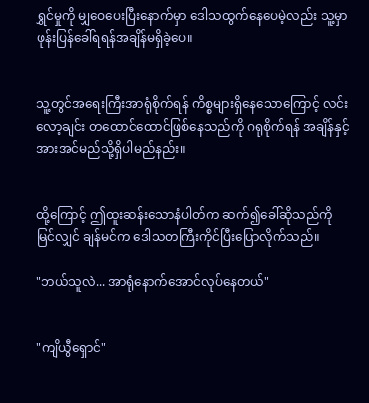ရွှင်မှုကို မျှဝေပေးပြီးနောက်မှာ ဒေါသထွက်နေပေမဲ့လည်း သူ့မှာ ဖုန်းပြန်ခေါ်ရရန်အချိန်မရှိခဲ့ပေ။


သူ့တွင်အရေးကြီးအာရုံစိုက်ရန် ကိစ္စများရှိနေသောကြောင့် လင်းလော့ချင်း တထောင်ထောင်ဖြစ်နေသည်ကို ဂရုစိုက်ရန် အချိန်နှင့်အားအင်မည်သို့ရှိပါမည်နည်း။


ထို့ကြောင့် ဤထူးဆန်းသောနံပါတ်က ဆက်၍ခေါ်ဆိုသည်ကိုမြင်လျှင် ချန်မင်က ဒေါသတကြီးကိုင်ပြီးပြောလိုက်သည်။

"ဘယ်သူလဲ... အာရုံနောက်အောင်လုပ်နေတယ်"


"ကျိယွီရှောင်"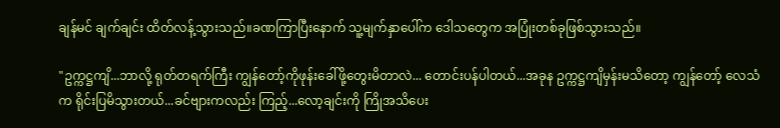ချန်မင် ချက်ချင်း ထိတ်လန့်သွားသည်။ခဏကြာပြီးနောက် သူ့မျက်နှာပေါ်က ဒေါသတွေက အပြုံးတစ်ခုဖြစ်သွားသည်။

"ဥက္ကဋ္ဌကျိ...ဘာလို့ ရုတ်တရက်ကြီး ကျွန်တော့်ကိုဖုန်းခေါ်ဖို့တွေးမိတာလဲ... တောင်းပန်ပါတယ်...အခုန ဥက္ကဋ္ဌကျိမှန်းမသိတော့ ကျွန်တော့် လေသံက ရိုင်းပြမိသွားတယ်...ခင်ဗျားကလည်း ကြည့်...လော့ချင်းကို ကြိုအသိပေး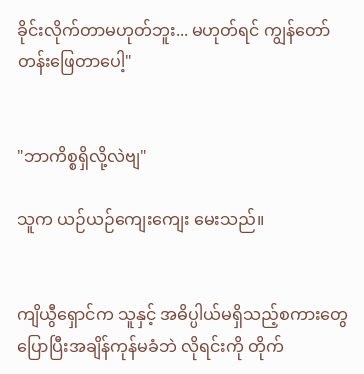ခိုင်းလိုက်တာမဟုတ်ဘူး... မဟုတ်ရင် ကျွန်တော် တန်းဖြေတာပေါ့"


"ဘာကိစ္စရှိလို့လဲဗျ"

သူက ယဉ်ယဉ်ကျေးကျေး မေးသည်။


ကျိယွီရှောင်က သူနှင့် အဓိပ္ပါယ်မရှိသည့်စကားတွေပြောပြီးအချိန်ကုန်မခံဘဲ လိုရင်းကို တိုက်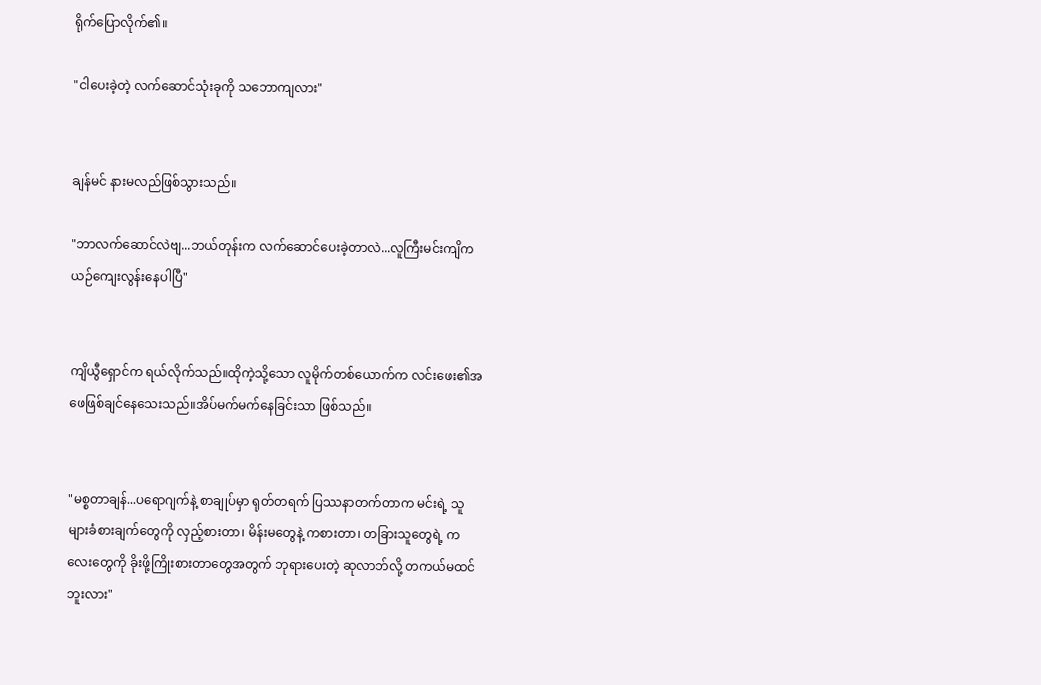ရိုက်ပြောလိုက်၏။

"ငါပေးခဲ့တဲ့ လက်ဆောင်သုံးခုကို သဘောကျလား"


ချန်မင် နားမလည်ဖြစ်သွားသည်။

"ဘာလက်ဆောင်လဲဗျ...ဘယ်တုန်းက လက်ဆောင်ပေးခဲ့တာလဲ...လူကြီးမင်းကျိက ယဉ်ကျေးလွန်းနေပါပြီ"


ကျိယွီရှောင်က ရယ်လိုက်သည်။ထိုကဲ့သို့သော လူမိုက်တစ်ယောက်က လင်းဖေး၏အဖေဖြစ်ချင်နေသေးသည်။အိပ်မက်မက်နေခြင်းသာ ဖြစ်သည်။


"မစ္စတာချန်...ပရောဂျက်နဲ့ စာချုပ်မှာ ရုတ်တရက် ပြဿနာတက်တာက မင်းရဲ့ သူများခံစားချက်တွေကို လှည့်စားတာ၊ မိန်းမတွေနဲ့ ကစားတာ၊ တခြားသူတွေရဲ့ ကလေးတွေကို ခိုးဖို့ကြိုးစားတာတွေအတွက် ဘုရားပေးတဲ့ ဆုလာဘ်လို့ တကယ်မထင်ဘူးလား"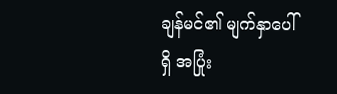ချန်မင်၏ မျက်နှာပေါ်ရှိ အပြုံး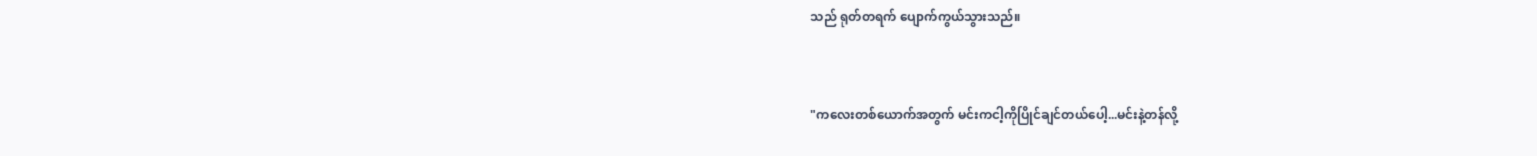သည် ရုတ်တရက် ပျောက်ကွယ်သွားသည်။


"ကလေးတစ်ယောက်အတွက် မင်းကငါ့ကိုပြိုင်ချင်တယ်ပေါ့...မင်းနဲ့တန်လို့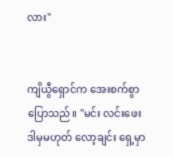လား"


ကျိယွီရှောင်က အေးစက်စွာပြောသည်။ "မင်း လင်းဖေး ဒါမှမဟုတ် လော့ချင်း ရှေ့မှာ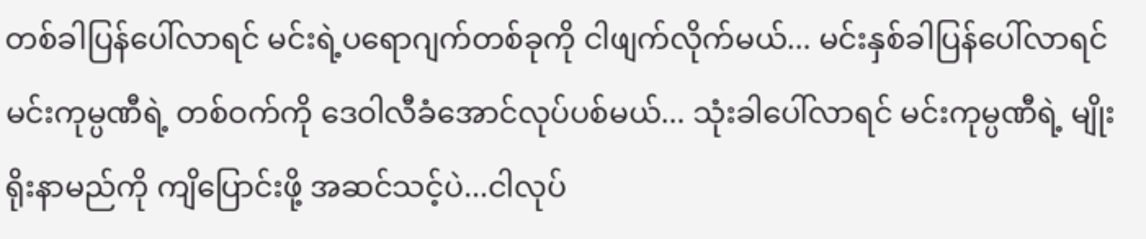တစ်ခါပြန်ပေါ်လာရင် မင်းရဲ့ပရောဂျက်တစ်ခုကို ငါဖျက်လိုက်မယ်... မင်းနှစ်ခါပြန်ပေါ်လာရင် မင်းကုမ္ပဏီရဲ့ တစ်ဝက်ကို ဒေဝါလီခံအောင်လုပ်ပစ်မယ်... သုံးခါပေါ်လာရင် မင်းကုမ္ပဏီရဲ့ မျိုးရိုးနာမည်ကို ကျိပြောင်းဖို့ အဆင်သင့်ပဲ...ငါလုပ်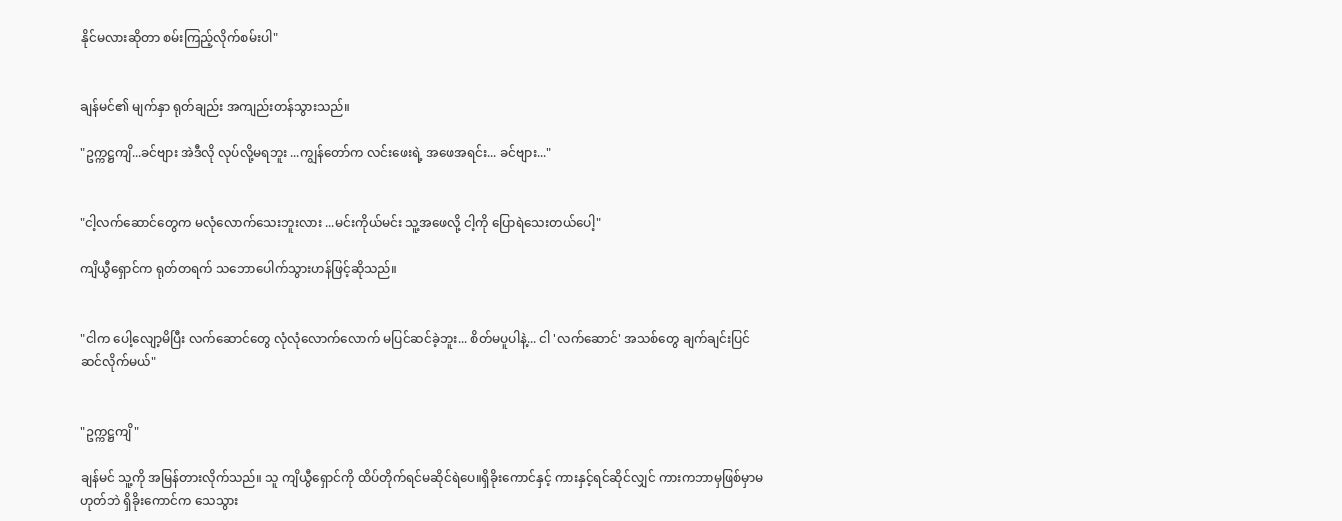နိုင်မလားဆိုတာ စမ်းကြည့်လိုက်စမ်းပါ"


ချန်မင်၏ မျက်နှာ ရုတ်ချည်း အကျည်းတန်သွားသည်။

"ဥက္ကဋ္ဌကျိ...ခင်ဗျား အဲဒီလို လုပ်လို့မရဘူး ...ကျွန်တော်က လင်းဖေးရဲ့ အဖေအရင်း... ခင်ဗျား..."


"ငါ့လက်ဆောင်တွေက မလုံလောက်သေးဘူးလား ...မင်းကိုယ်မင်း သူ့အဖေလို့ ငါ့ကို ပြောရဲသေးတယ်ပေါ့"

ကျိယွီရှောင်က ရုတ်တရက် သဘောပေါက်သွားဟန်ဖြင့်ဆိုသည်။


"ငါက ပေါ့လျော့မိပြီး လက်ဆောင်တွေ လုံလုံလောက်လောက် မပြင်ဆင်ခဲ့ဘူး... စိတ်မပူပါနဲ့... ငါ 'လက်ဆောင်' အသစ်တွေ ချက်ချင်းပြင်ဆင်လိုက်မယ်"


"ဥက္ကဋ္ဌကျိ"

ချန်မင် သူ့ကို အမြန်တားလိုက်သည်။ သူ ကျိယွီရှောင်ကို ထိပ်တိုက်ရင်မဆိုင်ရဲပေ။ရှိခိုးကောင်နှင့် ကားနှင့်ရင်ဆိုင်လျှင် ကားကဘာမှဖြစ်မှာမဟုတ်ဘဲ ရှိခိုးကောင်က သေသွား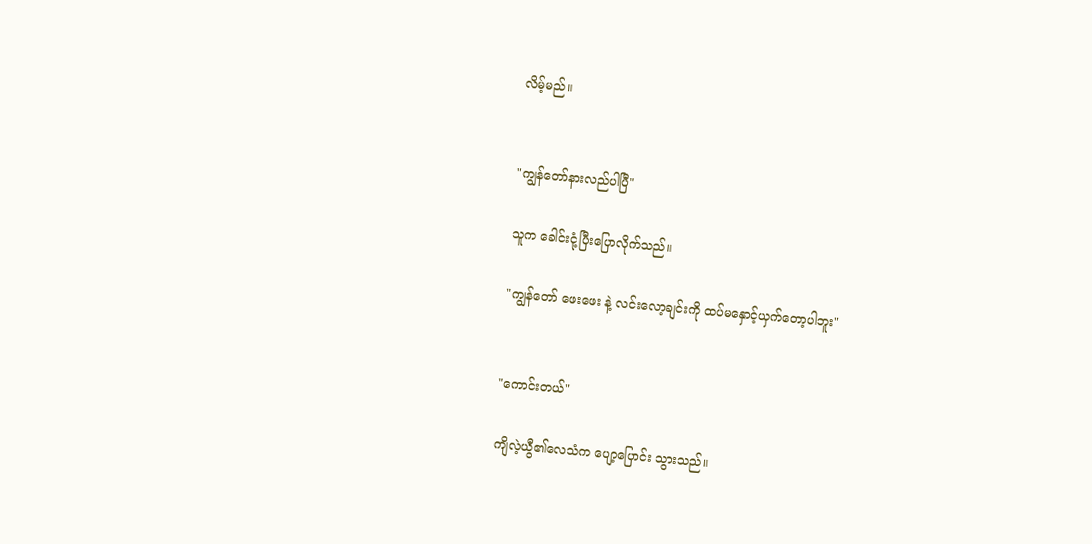လိမ့်မည်။


"ကျွန်တော်နားလည်ပါပြီ"

သူက ခေါင်းငုံ့ပြီးပြောလိုက်သည်။

"ကျွန်တော် ဖေးဖေး နဲ့ လင်းလော့ချင်းကို ထပ်မနှောင့်ယှက်တော့ပါဘူး"


"ကောင်းတယ်"

ကျိလဲ့ယွီ၏လေသံက ပျော့ပြောင်း သွားသည်။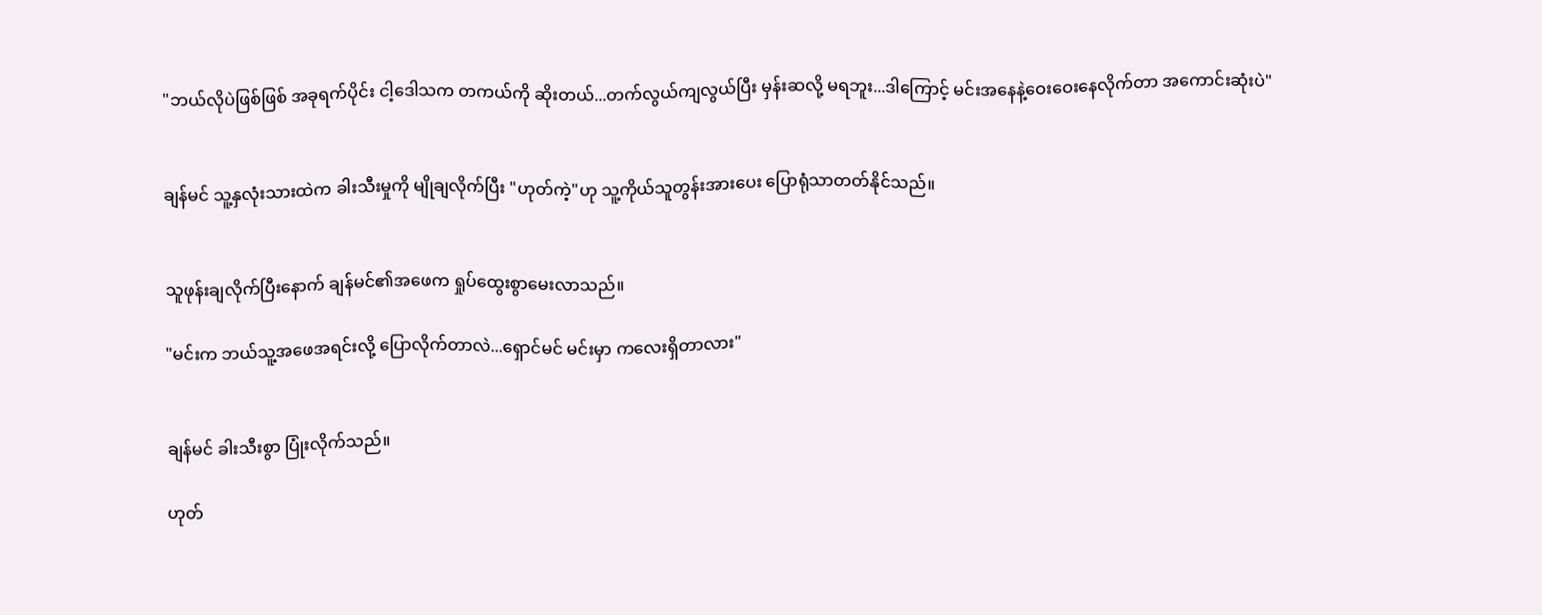"ဘယ်လိုပဲဖြစ်ဖြစ် အခုရက်ပိုင်း ငါ့ဒေါသက တကယ်ကို ဆိုးတယ်...တက်လွယ်ကျလွယ်ပြီး မှန်းဆလို့ မရဘူး...ဒါကြောင့် မင်းအနေနဲ့ဝေးဝေးနေလိုက်တာ အကောင်းဆုံးပဲ"


ချန်မင် သူ့နှလုံးသားထဲက ခါးသီးမှုကို မျိုချလိုက်ပြီး "ဟုတ်ကဲ့"ဟု သူ့ကိုယ်သူတွန်းအားပေး ပြောရုံသာတတ်နိုင်သည်။


သူဖုန်းချလိုက်ပြီးနောက် ချန်မင်၏အဖေက ရှုပ်ထွေးစွာမေးလာသည်။

"မင်းက ဘယ်သူ့အဖေအရင်းလို့ ပြောလိုက်တာလဲ...ရှောင်မင် မင်းမှာ ကလေးရှိတာလား"


ချန်မင် ခါးသီးစွာ ပြုံးလိုက်သည်။

ဟုတ်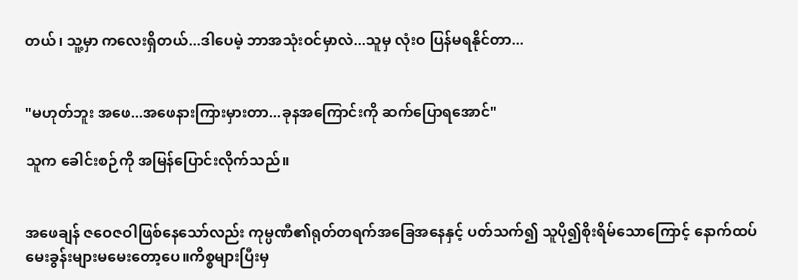တယ်၊ သူ့မှာ ကလေးရှိတယ်...ဒါပေမဲ့ ဘာအသုံးဝင်မှာလဲ...သူမှ လုံးဝ ပြန်မရနိုင်တာ...


"မဟုတ်ဘူး အဖေ...အဖေနားကြားမှားတာ...ခုနအကြောင်းကို ဆက်ပြောရအောင်"

သူက ခေါင်းစဉ်ကို အမြန်ပြောင်းလိုက်သည်။


အဖေချန် ဇဝေဇဝါဖြစ်နေသော်လည်း ကုမ္ပဏီ၏ရုတ်တရက်အခြေအနေနှင့် ပတ်သက်၍ သူပို၍စိုးရိမ်သောကြောင့် နောက်ထပ်မေးခွန်းများမမေးတော့ပေ။ကိစ္စများပြီးမှ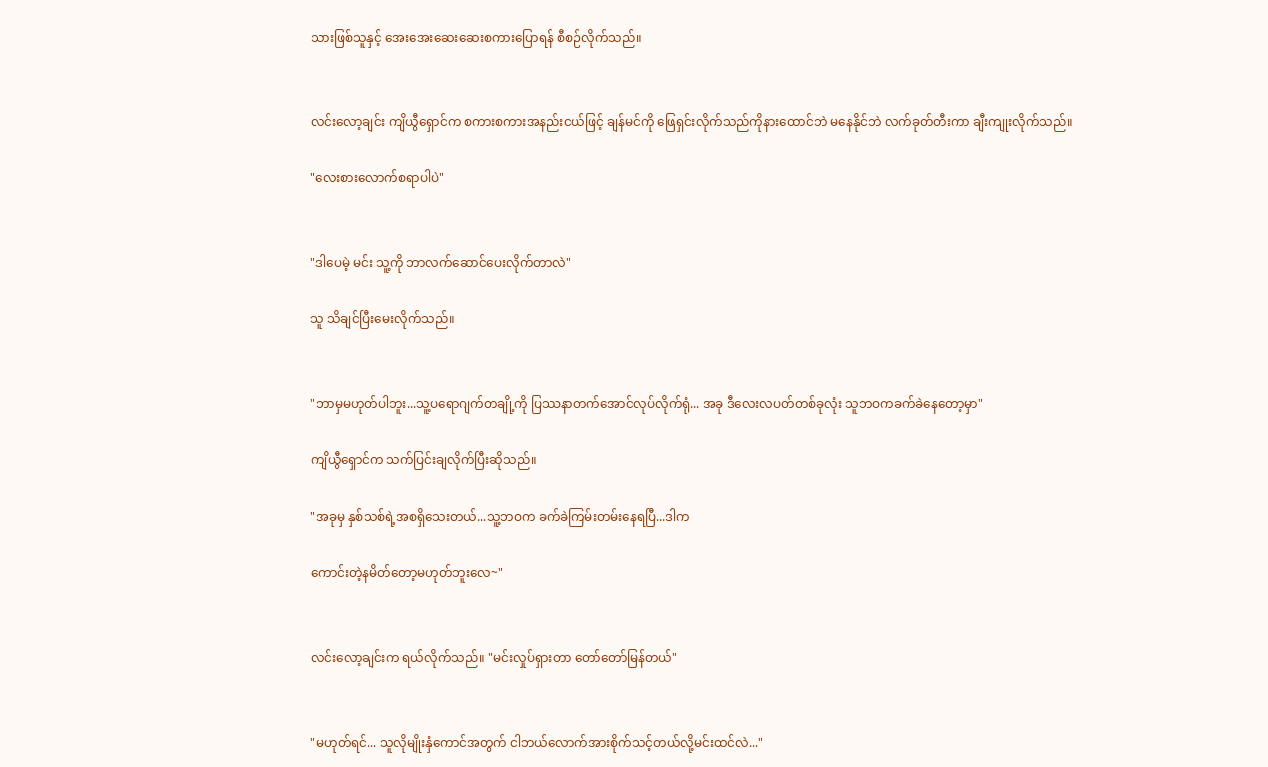သားဖြစ်သူနှင့် အေးအေးဆေးဆေးစကားပြောရန် စီစဉ်လိုက်သည်။


လင်းလော့ချင်း ကျိယွီရှောင်က စကားစကားအနည်းငယ်ဖြင့် ချန်မင်ကို ဖြေရှင်းလိုက်သည်ကိုနားထောင်ဘဲ မနေနိုင်ဘဲ လက်ခုတ်တီးကာ ချီးကျုးလိုက်သည်။

"လေးစားလောက်စရာပါပဲ"


"ဒါပေမဲ့ မင်း သူ့ကို ဘာလက်ဆောင်ပေးလိုက်တာလဲ"

သူ သိချင်ပြီးမေးလိုက်သည်။


"ဘာမှမဟုတ်ပါဘူး...သူ့ပရောဂျက်တချို့ကို ပြဿနာတက်အောင်လုပ်လိုက်ရုံ... အခု ဒီလေးလပတ်တစ်ခုလုံး သူဘဝကခက်ခဲနေတော့မှာ"

ကျိယွီရှောင်က သက်ပြင်းချလိုက်ပြီးဆိုသည်။

"အခုမှ နှစ်သစ်ရဲ့အစရှိသေးတယ်...သူ့ဘဝက ခက်ခဲကြမ်းတမ်းနေရပြီ...ဒါက

ကောင်းတဲ့နမိတ်တော့မဟုတ်ဘူးလေ~"


လင်းလော့ချင်းက ရယ်လိုက်သည်။ "မင်းလှုပ်ရှားတာ တော်တော်မြန်တယ်"


"မဟုတ်ရင်... သူလိုမျိုးနှံကောင်အတွက် ငါဘယ်လောက်အားစိုက်သင့်တယ်လို့မင်းထင်လဲ..."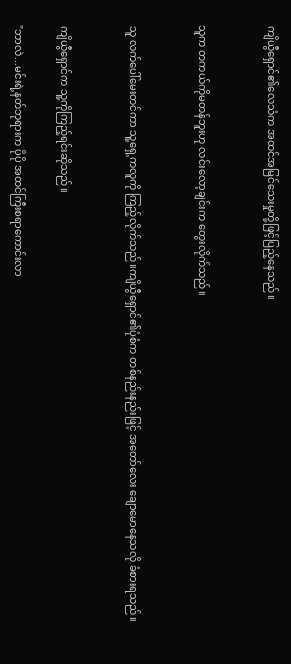ကျိယွီရှောင်၏လေသံက အထင်အမြင်သေးမှုတို့ဖြင့်ပြည့်နေသည်။


သူက တကယ်ကိုမတန်ဘူးဟု လင်းလော့ချင်းက တွေးလိုက်သည်။


သူ လက်ပေါ်မေးတင်ကာ သူ့ရှေ့ကလူကို ကြည့်လိုက်သည်။ကျိယွီရှောင်၏ပုံစံက တစ်နည်းနည်းဖြင့် အတော်လေး ချောမောနေသလို ခံစားရသည်။


ကျိယွီရှောင်က သူ့ကိုကြည့်ရင်းဆိုသည်။

"ဘာလဲ...မင်းရဲ့နတ်ဘုရားက ပိုပို အထင်ကြီးစရာကောင်းလာ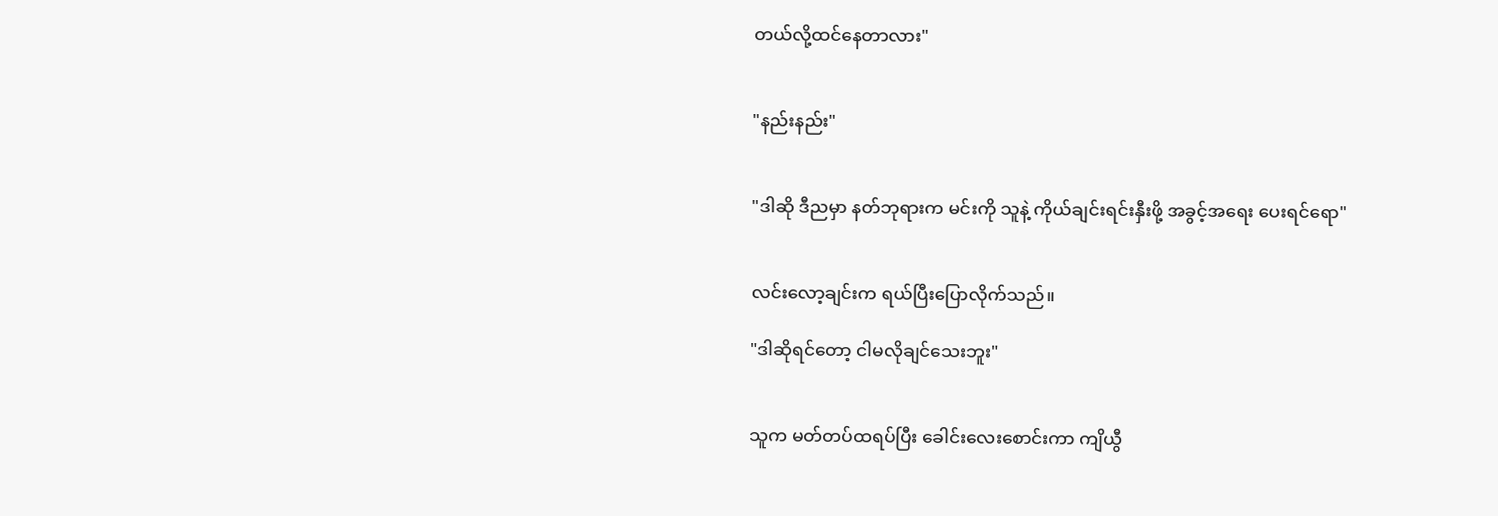တယ်လို့ထင်နေတာလား"


"နည်းနည်း"


"ဒါဆို ဒီညမှာ နတ်ဘုရားက မင်းကို သူနဲ့ ကိုယ်ချင်းရင်းနှီးဖို့ အခွင့်အရေး ပေးရင်ရော"


လင်းလော့ချင်းက ရယ်ပြီးပြောလိုက်သည်။

"ဒါဆိုရင်တော့ ငါမလိုချင်သေးဘူး"


သူက မတ်တပ်ထရပ်ပြီး ခေါင်းလေးစောင်းကာ ကျိယွီ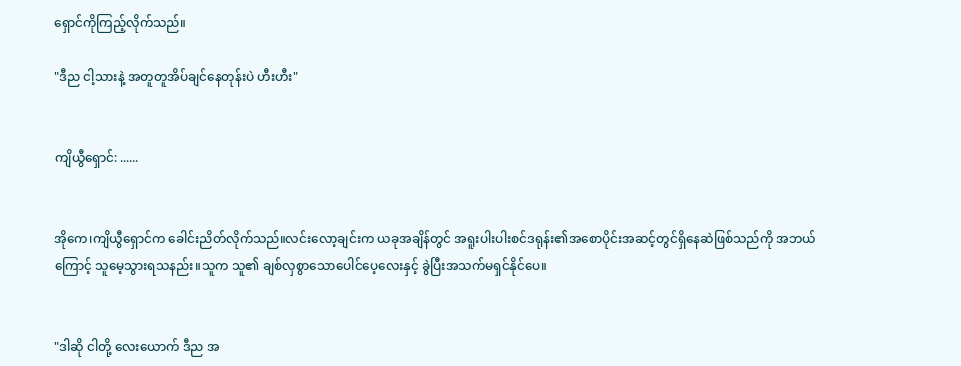ရှောင်ကိုကြည့်လိုက်သည်။

"ဒီည ငါ့သားနဲ့ အတူတူအိပ်ချင်နေတုန်းပဲ ဟီးဟီး"


ကျိယွီရှောင်: ......


အိုကေ၊ကျိယွီရှောင်က ခေါင်းညိတ်လိုက်သည်။လင်းလော့ချင်းက ယခုအချိန်တွင် အရူးပါးပါးစင်ဒရုန်း၏အစောပိုင်းအဆင့်တွင်ရှိနေဆဲဖြစ်သည်ကို အဘယ်ကြောင့် သူမေ့သွားရသနည်း။သူက သူ၏ ချစ်လှစွာသောပေါင်ပေ့လေးနှင့် ခွဲပြီးအသက်မရှင်နိုင်ပေ။


"ဒါဆို ငါတို့ လေးယောက် ဒီည အ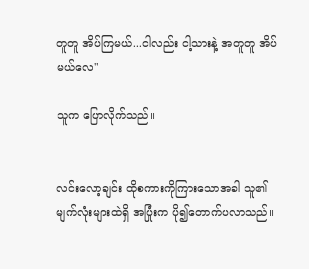တူတူ အိပ်ကြမယ်...ငါလည်း ငါ့သားနဲ့ အတူတူ အိပ်မယ်လေ"

သူက ပြောလိုက်သည်။


လင်းလော့ချင်း ထိုစကားကိုကြားသောအခါ သူ၏မျက်လုံးများထဲရှိ အပြုံးက ပို၍တောက်ပလာသည်။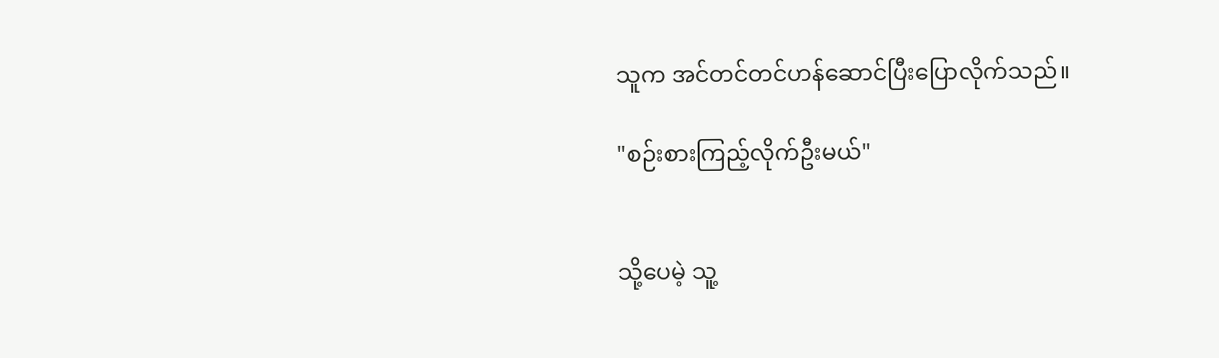သူက အင်တင်တင်ဟန်ဆောင်ပြီးပြောလိုက်သည်။

"စဉ်းစားကြည့်လိုက်ဦးမယ်"


သို့ပေမဲ့ သူ့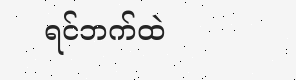ရင်ဘက်ထဲ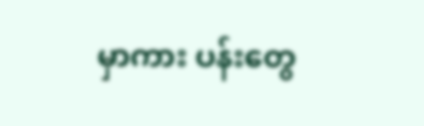မှာကား ပန်းတွေ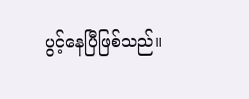ပွင့်နေပြီဖြစ်သည်။